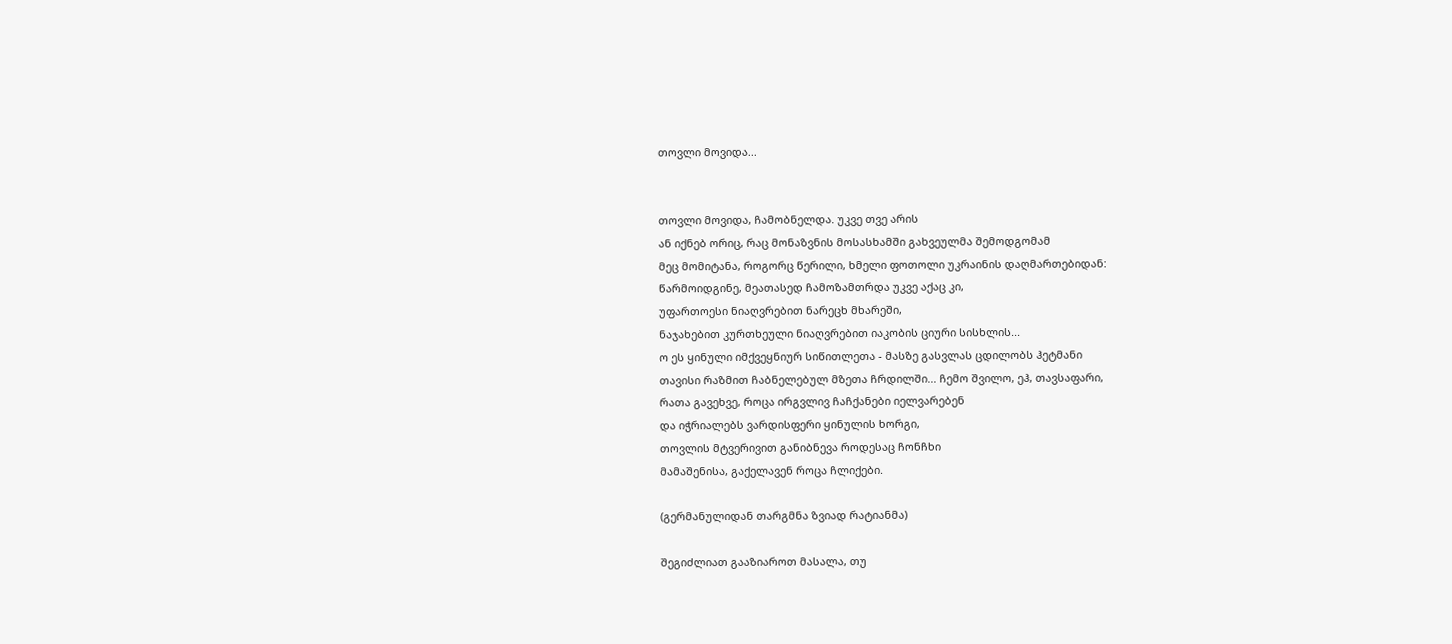თოვლი მოვიდა...


თოვლი მოვიდა, ჩამობნელდა. უკვე თვე არის
ან იქნებ ორიც, რაც მონაზვნის მოსასხამში გახვეულმა შემოდგომამ
მეც მომიტანა, როგორც წერილი, ხმელი ფოთოლი უკრაინის დაღმართებიდან:
წარმოიდგინე, მეათასედ ჩამოზამთრდა უკვე აქაც კი,
უფართოესი ნიაღვრებით ნარეცხ მხარეში,
ნაჯახებით კურთხეული ნიაღვრებით იაკობის ციური სისხლის...
ო ეს ყინული იმქვეყნიურ სიწითლეთა - მასზე გასვლას ცდილობს ჰეტმანი
თავისი რაზმით ჩაბნელებულ მზეთა ჩრდილში... ჩემო შვილო, ეჰ, თავსაფარი,
რათა გავეხვე, როცა ირგვლივ ჩაჩქანები იელვარებენ
და იჭრიალებს ვარდისფერი ყინულის ხორგი,
თოვლის მტვერივით განიბნევა როდესაც ჩონჩხი
მამაშენისა, გაქელავენ როცა ჩლიქები.

(გერმანულიდან თარგმნა ზვიად რატიანმა)

შეგიძლიათ გააზიაროთ მასალა, თუ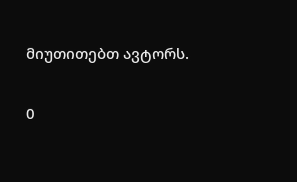მიუთითებთ ავტორს.

0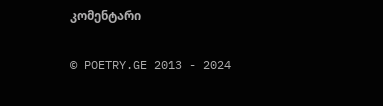კომენტარი

© POETRY.GE 2013 - 2024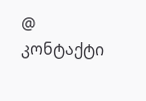@ კონტაქტი